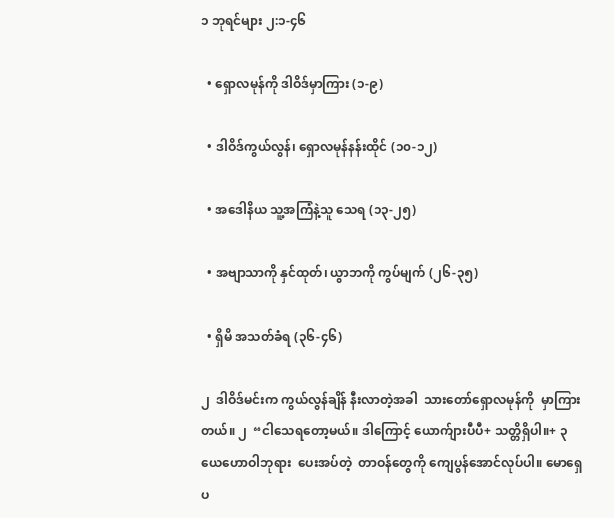၁ ဘုရင်များ ၂:၁-၄၆

  • ရှောလမုန်ကို ဒါဝိဒ်မှာကြား (၁-၉)

  • ဒါဝိဒ်ကွယ်လွန်၊ ရှောလမုန်နန်းထိုင် (၁၀-၁၂)

  • အဒေါနိယ သူ့အကြံနဲ့သူ သေရ (၁၃-၂၅)

  • အဗျာသာကို နှင်ထုတ်၊ ယွာဘကို ကွပ်မျက် (၂၆-၃၅)

  • ရှိမိ အသတ်ခံရ (၃၆-၄၆)

၂  ဒါဝိဒ်မင်းက ကွယ်လွန်ချိန် နီးလာတဲ့အခါ  သားတော်ရှောလမုန်ကို  မှာကြားတယ်။ ၂  “ငါသေရတော့မယ်။ ဒါကြောင့် ယောက်ျားပီပီ+ သတ္တိရှိပါ။+ ၃  ယေဟောဝါဘုရား  ပေးအပ်တဲ့  တာဝန်တွေကို ကျေပွန်အောင်လုပ်ပါ။ မောရှေပ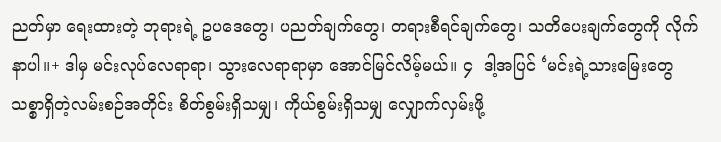ညတ်မှာ ရေးထားတဲ့ ဘုရားရဲ့ ဥပဒေတွေ၊ ပညတ်ချက်တွေ၊ တရားစီရင်ချက်တွေ၊ သတိပေးချက်တွေကို လိုက်နာပါ။+ ဒါမှ မင်းလုပ်လေရာရာ၊ သွားလေရာရာမှာ အောင်မြင်လိမ့်မယ်။ ၄  ဒါ့အပြင် ‘မင်းရဲ့သားမြေးတွေ သစ္စာရှိတဲ့လမ်းစဉ်အတိုင်း စိတ်စွမ်းရှိသမျှ၊ ကိုယ်စွမ်းရှိသမျှ လျှောက်လှမ်းဖို့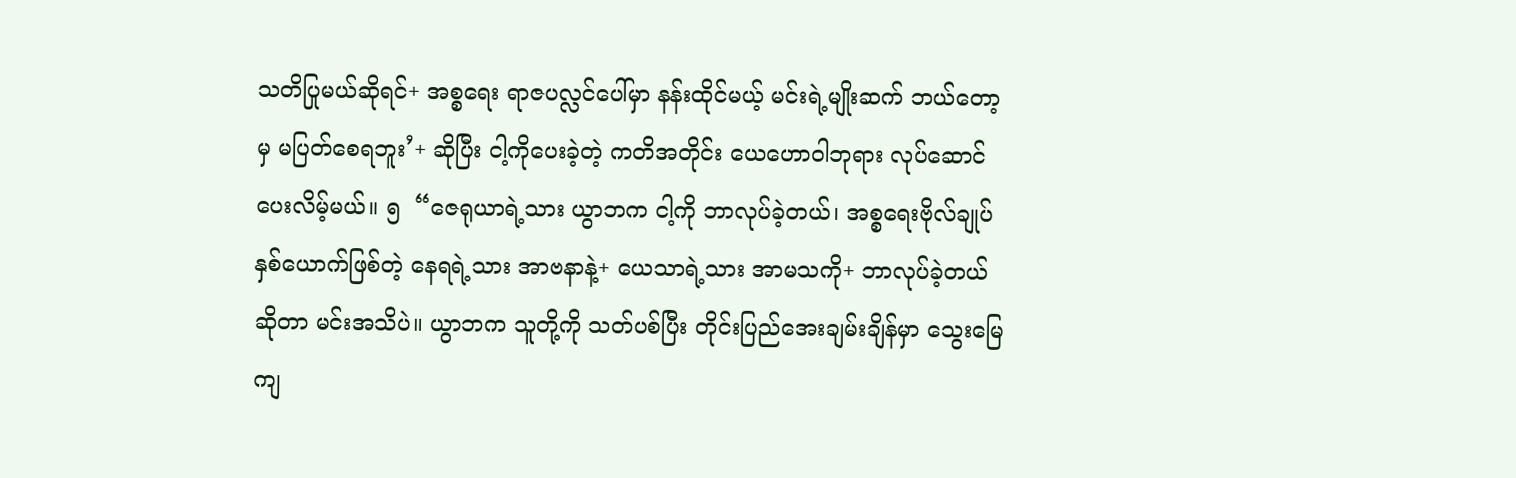သတိပြုမယ်ဆိုရင်+ အစ္စရေး ရာဇပလ္လင်ပေါ်မှာ နန်းထိုင်မယ့် မင်းရဲ့မျိုးဆက် ဘယ်တော့မှ မပြတ်စေရဘူး’+ ဆိုပြီး ငါ့ကိုပေးခဲ့တဲ့ ကတိအတိုင်း ယေဟောဝါဘုရား လုပ်ဆောင်ပေးလိမ့်မယ်။ ၅  “ဇေရုယာရဲ့သား ယွာဘက ငါ့ကို ဘာလုပ်ခဲ့တယ်၊ အစ္စရေးဗိုလ်ချုပ်နှစ်ယောက်ဖြစ်တဲ့ နေရရဲ့သား အာဗနာနဲ့+ ယေသာရဲ့သား အာမသကို+ ဘာလုပ်ခဲ့တယ်ဆိုတာ မင်းအသိပဲ။ ယွာဘက သူတို့ကို သတ်ပစ်ပြီး တိုင်းပြည်အေးချမ်းချိန်မှာ သွေးမြေကျ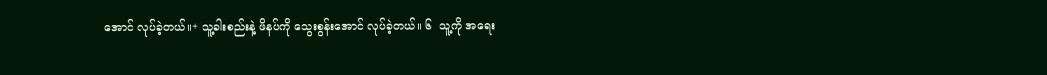အောင် လုပ်ခဲ့တယ်။+ သူ့ခါးစည်းနဲ့ ဖိနပ်ကို သွေးစွန်းအောင် လုပ်ခဲ့တယ်။ ၆  သူ့ကို အရေး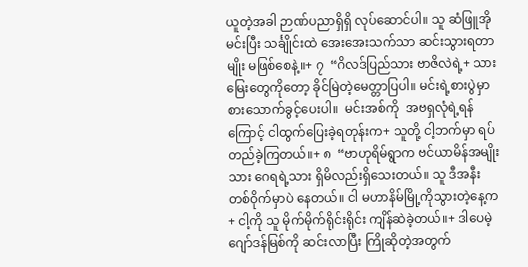ယူတဲ့အခါ ဉာဏ်ပညာရှိရှိ လုပ်ဆောင်ပါ။ သူ ဆံဖြူအိုမင်းပြီး သင်္ချိုင်းထဲ အေးအေးသက်သာ ဆင်းသွားရတာမျိုး မဖြစ်စေနဲ့။+ ၇  “ဂိလဒ်ပြည်သား ဗာဇိလဲရဲ့+ သားမြေးတွေကိုတော့ ခိုင်မြဲတဲ့မေတ္တာပြပါ။ မင်းရဲ့စားပွဲမှာ စားသောက်ခွင့်ပေးပါ။  မင်းအစ်ကို  အဗရှလုံရဲ့ရန်ကြောင့် ငါထွက်ပြေးခဲ့ရတုန်းက+ သူတို့ ငါ့ဘက်မှာ ရပ်တည်ခဲ့ကြတယ်။+ ၈  “ဗာဟုရိမ်ရွာက ဗင်ယာမိန်အမျိုးသား ဂေရရဲ့သား ရှိမိလည်းရှိသေးတယ်။ သူ ဒီအနီးတစ်ဝိုက်မှာပဲ နေတယ်။ ငါ မဟာနိမ်မြို့ကိုသွားတဲ့နေ့က+ ငါ့ကို သူ မိုက်မိုက်ရိုင်းရိုင်း ကျိန်ဆဲခဲ့တယ်။+ ဒါပေမဲ့ ဂျော်ဒန်မြစ်ကို ဆင်းလာပြီး ကြိုဆိုတဲ့အတွက်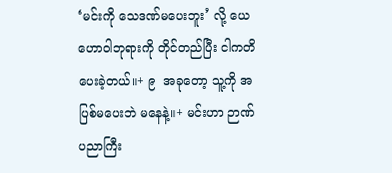‘မင်းကို သေဒဏ်မပေးဘူး’ လို့ ယေဟောဝါဘုရားကို တိုင်တည်ပြီး ငါကတိပေးခဲ့တယ်။+ ၉  အခုတော့ သူ့ကို အပြစ်မပေးဘဲ မနေနဲ့။+ မင်းဟာ ဉာဏ်ပညာကြီး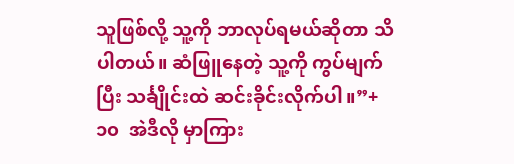သူဖြစ်လို့ သူ့ကို ဘာလုပ်ရမယ်ဆိုတာ သိပါတယ်။ ဆံဖြူနေတဲ့ သူ့ကို ကွပ်မျက်ပြီး သင်္ချိုင်းထဲ ဆင်းခိုင်းလိုက်ပါ။”+ ၁၀  အဲဒီလို မှာကြား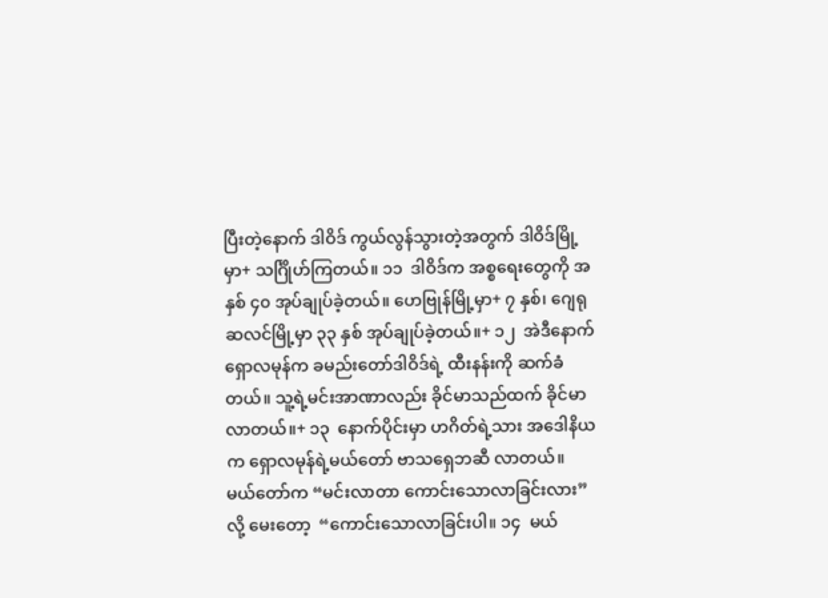ပြီးတဲ့နောက် ဒါဝိဒ် ကွယ်လွန်သွားတဲ့အတွက် ဒါဝိဒ်မြို့မှာ+ သင်္ဂြိုဟ်ကြတယ်။ ၁၁  ဒါဝိဒ်က အစ္စရေးတွေကို အနှစ် ၄၀ အုပ်ချုပ်ခဲ့တယ်။ ဟေဗြုန်မြို့မှာ+ ၇ နှစ်၊ ဂျေရုဆလင်မြို့မှာ ၃၃ နှစ် အုပ်ချုပ်ခဲ့တယ်။+ ၁၂  အဲဒီနောက်  ရှောလမုန်က ခမည်းတော်ဒါဝိဒ်ရဲ့ ထီးနန်းကို ဆက်ခံတယ်။ သူ့ရဲ့မင်းအာဏာလည်း ခိုင်မာသည်ထက် ခိုင်မာလာတယ်။+ ၁၃  နောက်ပိုင်းမှာ ဟဂိတ်ရဲ့သား အဒေါနိယက ရှောလမုန်ရဲ့မယ်တော် ဗာသရှေဘဆီ လာတယ်။ မယ်တော်က “မင်းလာတာ ကောင်းသောလာခြင်းလား”  လို့ မေးတော့  “ကောင်းသောလာခြင်းပါ။ ၁၄  မယ်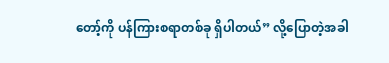တော့်ကို ပန်ကြားစရာတစ်ခု ရှိပါတယ်” လို့ပြောတဲ့အခါ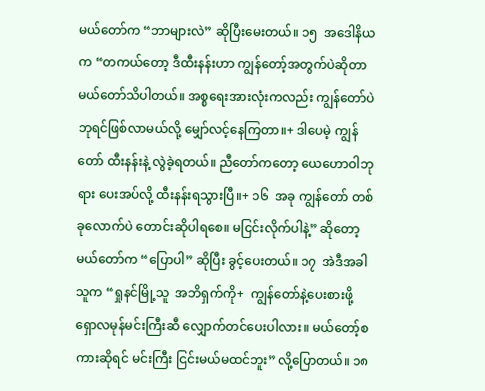မယ်တော်က “ဘာများလဲ” ဆိုပြီးမေးတယ်။ ၁၅  အဒေါနိယက “တကယ်တော့ ဒီထီးနန်းဟာ ကျွန်တော့်အတွက်ပဲဆိုတာ မယ်တော်သိပါတယ်။ အစ္စရေးအားလုံးကလည်း ကျွန်တော်ပဲ ဘုရင်ဖြစ်လာမယ်လို့ မျှော်လင့်နေကြတာ။+ ဒါပေမဲ့ ကျွန်တော် ထီးနန်းနဲ့ လွဲခဲ့ရတယ်။ ညီတော်ကတော့ ယေဟောဝါဘုရား ပေးအပ်လို့ ထီးနန်းရသွားပြီ။+ ၁၆  အခု ကျွန်တော် တစ်ခုလောက်ပဲ တောင်းဆိုပါရစေ။ မငြင်းလိုက်ပါနဲ့” ဆိုတော့ မယ်တော်က “ပြောပါ” ဆိုပြီး ခွင့်ပေးတယ်။ ၁၇  အဲဒီအခါ သူက “ရှုနင်မြို့သူ  အဘိရှက်ကို+  ကျွန်တော်နဲ့ပေးစားဖို့ ရှောလမုန်မင်းကြီးဆီ လျှောက်တင်ပေးပါလား။ မယ်တော့်စကားဆိုရင် မင်းကြီး ငြင်းမယ်မထင်ဘူး” လို့ပြောတယ်။ ၁၈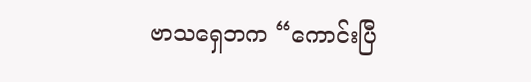ဗာသရှေဘက “ကောင်းပြီ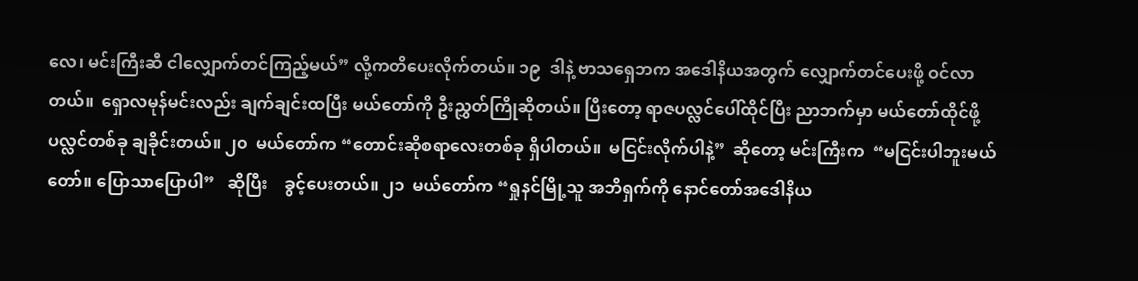လေ၊ မင်းကြီးဆီ ငါလျှောက်တင်ကြည့်မယ်” လို့ကတိပေးလိုက်တယ်။ ၁၉  ဒါနဲ့ ဗာသရှေဘက အဒေါနိယအတွက် လျှောက်တင်ပေးဖို့ ဝင်လာတယ်။  ရှောလမုန်မင်းလည်း ချက်ချင်းထပြီး မယ်တော်ကို ဦးညွှတ်ကြိုဆိုတယ်။ ပြီးတော့ ရာဇပလ္လင်ပေါ်ထိုင်ပြီး ညာဘက်မှာ မယ်တော်ထိုင်ဖို့ ပလ္လင်တစ်ခု ချခိုင်းတယ်။ ၂၀  မယ်တော်က “တောင်းဆိုစရာလေးတစ်ခု ရှိပါတယ်။  မငြင်းလိုက်ပါနဲ့”  ဆိုတော့ မင်းကြီးက  “မငြင်းပါဘူးမယ်တော်။ ပြောသာပြောပါ”   ဆိုပြီး    ခွင့်ပေးတယ်။ ၂၁  မယ်တော်က “ရှုနင်မြို့သူ အဘိရှက်ကို နောင်တော်အဒေါနိယ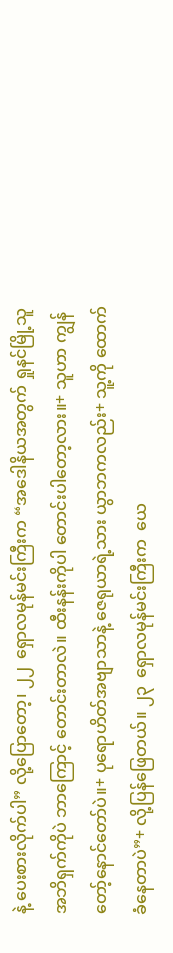နဲ့ ပေးစားလိုက်ပါ” လို့ပြောတော့၊ ၂၂  ရှောလမုန်မင်းကြီးက “အဒေါနိယအတွက် ရှုနင်မြို့သူ အဘိရှက်ကိုပဲ ဘာကြောင့် တောင်းတာလဲ။ ထီးနန်းကိုပါ တောင်းပါတော့လား။+ သူဟာ ကျွန်တော့်နောင်တော်ပဲ။+ ပုရောဟိတ်အဗျာသာနဲ့ ဇေရုယာရဲ့သား ယွာဘကလည်း+ သူ့ကို ထောက်ခံနေတာပဲ”+ လို့ပြန်ဖြေတယ်။ ၂၃  ရှောလမုန်မင်းကြီးက  ယေ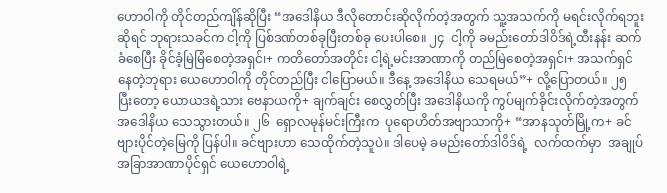ဟောဝါကို တိုင်တည်ကျိန်ဆိုပြီး “အဒေါနိယ ဒီလိုတောင်းဆိုလိုက်တဲ့အတွက် သူ့အသက်ကို မရင်းလိုက်ရဘူးဆိုရင် ဘုရားသခင်က ငါ့ကို ပြစ်ဒဏ်တစ်ခုပြီးတစ်ခု ပေးပါစေ။ ၂၄  ငါ့ကို ခမည်းတော်ဒါဝိဒ်ရဲ့ထီးနန်း ဆက်ခံစေပြီး ခိုင်ခံ့မြဲမြံစေတဲ့အရှင်၊+ ကတိတော်အတိုင်း ငါ့ရဲ့မင်းအာဏာကို တည်မြဲစေတဲ့အရှင်၊+ အသက်ရှင်နေတဲ့ဘုရား ယေဟောဝါကို တိုင်တည်ပြီး ငါပြောမယ်။ ဒီနေ့ အဒေါနိယ သေရမယ်”+ လို့ပြောတယ်။ ၂၅  ပြီးတော့ ယောယဒရဲ့သား ဗေနာယကို+ ချက်ချင်း စေလွှတ်ပြီး အဒေါနိယကို ကွပ်မျက်ခိုင်းလိုက်တဲ့အတွက် အဒေါနိယ သေသွားတယ်။ ၂၆  ရှောလမုန်မင်းကြီးက  ပုရောဟိတ်အဗျာသာကို+ “အာနသုတ်မြို့က+ ခင်ဗျားပိုင်တဲ့မြေကို ပြန်ပါ။ ခင်ဗျားဟာ သေထိုက်တဲ့သူပဲ။ ဒါပေမဲ့ ခမည်းတော်ဒါဝိဒ်ရဲ့  လက်ထက်မှာ  အချုပ်အခြာအာဏာပိုင်ရှင် ယေဟောဝါရဲ့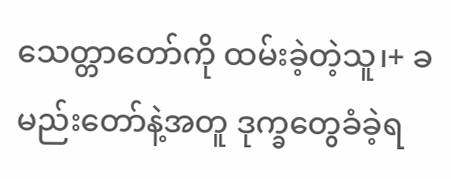သေတ္တာတော်ကို ထမ်းခဲ့တဲ့သူ၊+ ခမည်းတော်နဲ့အတူ ဒုက္ခတွေခံခဲ့ရ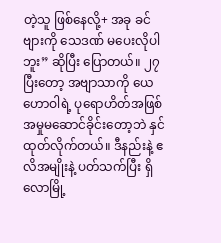တဲ့သူ ဖြစ်နေလို့+ အခု ခင်ဗျားကို သေဒဏ် မပေးလိုပါဘူး” ဆိုပြီး ပြောတယ်။ ၂၇  ပြီးတော့ အဗျာသာကို ယေဟောဝါရဲ့ ပုရောဟိတ်အဖြစ် အမှုမဆောင်ခိုင်းတော့ဘဲ နှင်ထုတ်လိုက်တယ်။ ဒီနည်းနဲ့ ဧလိအမျိုးနဲ့ ပတ်သက်ပြီး ရှိလောမြို့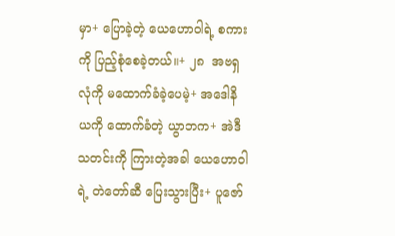မှာ+ ပြောခဲ့တဲ့ ယေဟောဝါရဲ့ စကားကို ပြည့်စုံစေခဲ့တယ်။+ ၂၈  အဗရှလုံကို မထောက်ခံခဲ့ပေမဲ့+ အဒေါနိယကို ထောက်ခံတဲ့ ယွာဘက+ အဲဒီသတင်းကို ကြားတဲ့အခါ ယေဟောဝါရဲ့ တဲတော်ဆီ ပြေးသွားပြီး+ ပူဇော်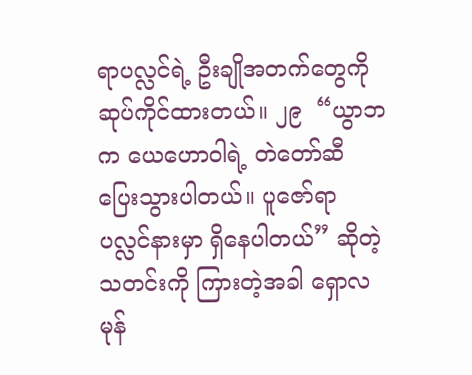ရာပလ္လင်ရဲ့ ဦးချိုအတက်တွေကို ဆုပ်ကိုင်ထားတယ်။ ၂၉  “ယွာဘက ယေဟောဝါရဲ့ တဲတော်ဆီ ပြေးသွားပါတယ်။ ပူဇော်ရာပလ္လင်နားမှာ ရှိနေပါတယ်” ဆိုတဲ့သတင်းကို ကြားတဲ့အခါ ရှောလမုန်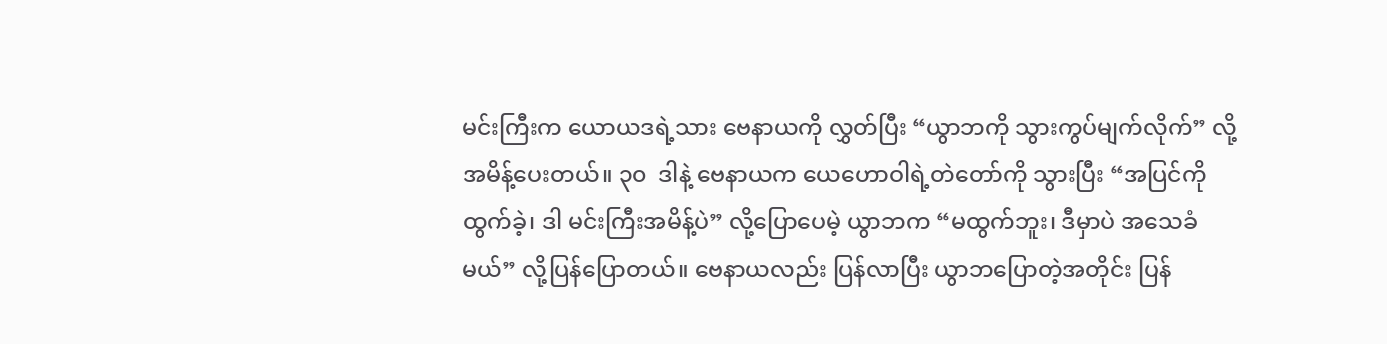မင်းကြီးက ယောယဒရဲ့သား ဗေနာယကို လွှတ်ပြီး “ယွာဘကို သွားကွပ်မျက်လိုက်” လို့အမိန့်ပေးတယ်။ ၃၀  ဒါနဲ့ ဗေနာယက ယေဟောဝါရဲ့တဲတော်ကို သွားပြီး “အပြင်ကို ထွက်ခဲ့၊ ဒါ မင်းကြီးအမိန့်ပဲ” လို့ပြောပေမဲ့ ယွာဘက “မထွက်ဘူး၊ ဒီမှာပဲ အသေခံမယ်” လို့ပြန်ပြောတယ်။ ဗေနာယလည်း ပြန်လာပြီး ယွာဘပြောတဲ့အတိုင်း ပြန်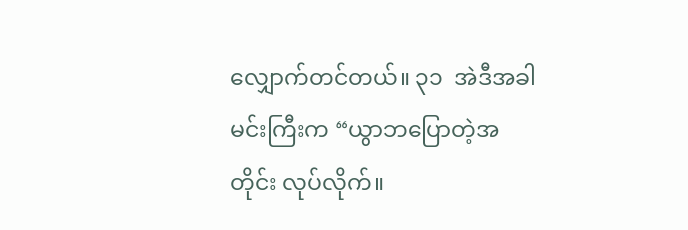လျှောက်တင်တယ်။ ၃၁  အဲဒီအခါ မင်းကြီးက “ယွာဘပြောတဲ့အတိုင်း လုပ်လိုက်။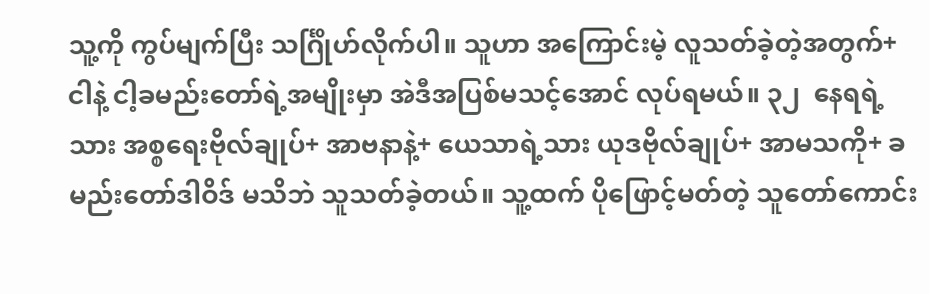သူ့ကို ကွပ်မျက်ပြီး သင်္ဂြိုဟ်လိုက်ပါ။ သူဟာ အကြောင်းမဲ့ လူသတ်ခဲ့တဲ့အတွက်+ ငါနဲ့ ငါ့ခမည်းတော်ရဲ့အမျိုးမှာ အဲဒီအပြစ်မသင့်အောင် လုပ်ရမယ်။ ၃၂  နေရရဲ့သား အစ္စရေးဗိုလ်ချုပ်+ အာဗနာနဲ့+ ယေသာရဲ့သား ယုဒဗိုလ်ချုပ်+ အာမသကို+ ခမည်းတော်ဒါဝိဒ် မသိဘဲ သူသတ်ခဲ့တယ်။ သူ့ထက် ပိုဖြောင့်မတ်တဲ့ သူတော်ကောင်း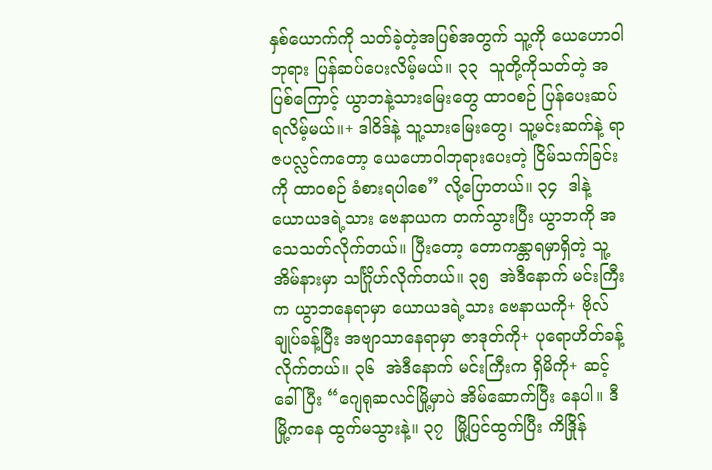နှစ်ယောက်ကို သတ်ခဲ့တဲ့အပြစ်အတွက် သူ့ကို ယေဟောဝါဘုရား ပြန်ဆပ်ပေးလိမ့်မယ်။ ၃၃  သူတို့ကိုသတ်တဲ့ အပြစ်ကြောင့် ယွာဘနဲ့သားမြေးတွေ ထာဝစဉ် ပြန်ပေးဆပ်ရလိမ့်မယ်။+ ဒါဝိဒ်နဲ့ သူ့သားမြေးတွေ၊ သူ့မင်းဆက်နဲ့ ရာဇပလ္လင်ကတော့ ယေဟောဝါဘုရားပေးတဲ့ ငြိမ်သက်ခြင်းကို ထာဝစဉ် ခံစားရပါစေ” လို့ပြောတယ်။ ၃၄  ဒါနဲ့ ယောယဒရဲ့သား ဗေနာယက တက်သွားပြီး ယွာဘကို အသေသတ်လိုက်တယ်။ ပြီးတော့ တောကန္တာရမှာရှိတဲ့ သူ့အိမ်နားမှာ သင်္ဂြိုဟ်လိုက်တယ်။ ၃၅  အဲဒီနောက် မင်းကြီးက ယွာဘနေရာမှာ ယောယဒရဲ့သား ဗေနာယကို+ ဗိုလ်ချုပ်ခန့်ပြီး အဗျာသာနေရာမှာ ဇာဒုတ်ကို+ ပုရောဟိတ်ခန့်လိုက်တယ်။ ၃၆  အဲဒီနောက် မင်းကြီးက ရှိမိကို+ ဆင့်ခေါ်ပြီး “ဂျေရုဆလင်မြို့မှာပဲ အိမ်ဆောက်ပြီး နေပါ။ ဒီမြို့ကနေ ထွက်မသွားနဲ့။ ၃၇  မြို့ပြင်ထွက်ပြီး ကိဒြိုန်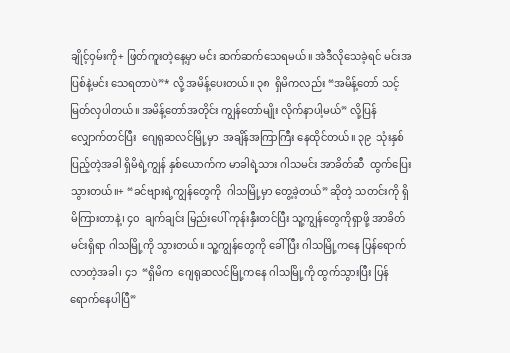ချိုင့်ဝှမ်းကို+ ဖြတ်ကူးတဲ့နေ့မှာ မင်း ဆက်ဆက်သေရမယ်။ အဲဒီလိုသေခဲ့ရင် မင်းအပြစ်နဲ့မင်း သေရတာပဲ”* လို့ အမိန့်ပေးတယ်။ ၃၈  ရှိမိကလည်း “အမိန့်တော် သင့်မြတ်လှပါတယ်။ အမိန့်တော်အတိုင်း ကျွန်တော်မျိုး လိုက်နာပါ့မယ်” လို့ပြန်လျှောက်တင်ပြီး  ဂျေရုဆလင်မြို့မှာ  အချိန်အကြာကြီး နေထိုင်တယ်။ ၃၉  သုံးနှစ်ပြည့်တဲ့အခါ ရှိမိရဲ့ကျွန် နှစ်ယောက်က မာခါရဲ့သား ဂါသမင်း အာခိတ်ဆီ  ထွက်ပြေးသွားတယ်။+ “ခင်ဗျားရဲ့ကျွန်တွေကို  ဂါသမြို့မှာ တွေ့ခဲ့တယ်” ဆိုတဲ့ သတင်းကို ရှိမိကြားတာနဲ့၊ ၄၀  ချက်ချင်း မြည်းပေါ် ကုန်းနှီးတင်ပြီး သူ့ကျွန်တွေကိုရှာဖို့ အာခိတ်မင်းရှိရာ ဂါသမြို့ကို သွားတယ်။ သူ့ကျွန်တွေကို ခေါ်ပြီး ဂါသမြို့ကနေ ပြန်ရောက်လာတဲ့အခါ၊ ၄၁  “ရှိမိက  ဂျေရုဆလင်မြို့ကနေ ဂါသမြို့ကို ထွက်သွားပြီး ပြန်ရောက်နေပါပြီ”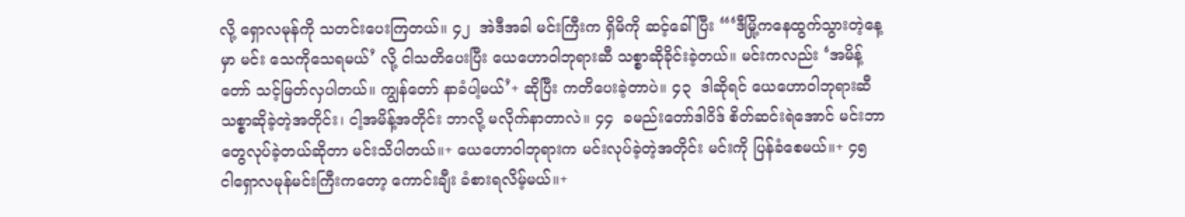လို့ ရှောလမုန်ကို သတင်းပေးကြတယ်။ ၄၂  အဲဒီအခါ မင်းကြီးက ရှိမိကို ဆင့်ခေါ်ပြီး “‘ဒီမြို့ကနေထွက်သွားတဲ့နေ့မှာ မင်း သေကိုသေရမယ်’ လို့ ငါသတိပေးပြီး ယေဟောဝါဘုရားဆီ သစ္စာဆိုခိုင်းခဲ့တယ်။ မင်းကလည်း ‘အမိန့်တော် သင့်မြတ်လှပါတယ်။ ကျွန်တော် နာခံပါ့မယ်’+ ဆိုပြီး ကတိပေးခဲ့တာပဲ။ ၄၃  ဒါဆိုရင် ယေဟောဝါဘုရားဆီ သစ္စာဆိုခဲ့တဲ့အတိုင်း၊ ငါ့အမိန့်အတိုင်း ဘာလို့ မလိုက်နာတာလဲ။ ၄၄  ခမည်းတော်ဒါဝိဒ် စိတ်ဆင်းရဲအောင် မင်းဘာတွေလုပ်ခဲ့တယ်ဆိုတာ မင်းသိပါတယ်။+ ယေဟောဝါဘုရားက မင်းလုပ်ခဲ့တဲ့အတိုင်း မင်းကို ပြန်ခံစေမယ်။+ ၄၅  ငါရှောလမုန်မင်းကြီးကတော့ ကောင်းချီး ခံစားရလိမ့်မယ်။+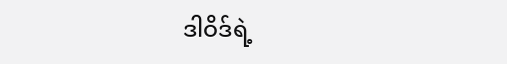ဒါဝိဒ်ရဲ့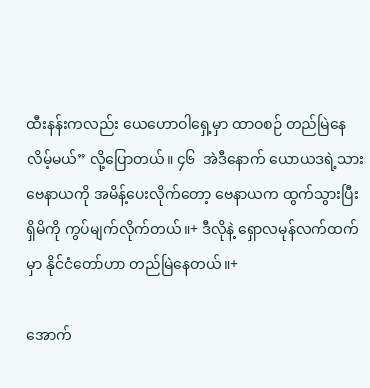ထီးနန်းကလည်း ယေဟောဝါရှေ့မှာ ထာဝစဉ် တည်မြဲနေလိမ့်မယ်” လို့ပြောတယ်။ ၄၆  အဲဒီနောက် ယောယဒရဲ့သား ဗေနာယကို အမိန့်ပေးလိုက်တော့ ဗေနာယက ထွက်သွားပြီး ရှိမိကို ကွပ်မျက်လိုက်တယ်။+ ဒီလိုနဲ့ ရှောလမုန်လက်ထက်မှာ နိုင်ငံတော်ဟာ တည်မြဲနေတယ်။+

အောက်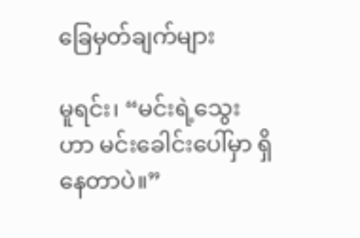ခြေမှတ်ချက်များ

မူရင်း၊ “မင်းရဲ့သွေးဟာ မင်းခေါင်းပေါ်မှာ ရှိနေတာပဲ။”